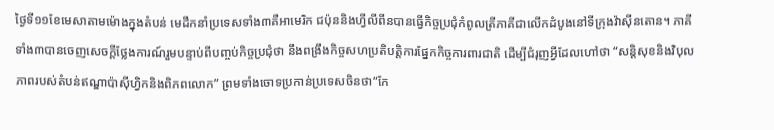ថ្ងៃទី១១ខែមេសាតាមម៉ោងក្នុងតំបន់ មេដឹកនាំប្រទេសទាំង៣គឺអាមេរិក ជប៉ុននិងហ្វីលីពីនបានធ្វើកិច្ចប្រជុំកំពូលត្រីភាគីជាលើកដំបូងនៅទីក្រុងវ៉ាស៊ីនតោន។ ភាគីទាំង៣បានចេញសេចក្តីថ្លែងការណ៍រួមបន្ទាប់ពីបញ្ចប់កិច្ចប្រជុំថា នឹងពង្រឹងកិច្ចសហប្រតិបត្តិការផ្នែកកិច្ចការពារជាតិ ដើម្បីជំរុញអ្វីដែលហៅថា “សន្តិសុខនិងវិបុលភាពរបស់តំបន់ឥណ្ឌាប៉ាស៊ីហ្វិកនិងពិភពលោក” ព្រមទាំងចោទប្រកាន់ប្រទេសចិនថា“កែ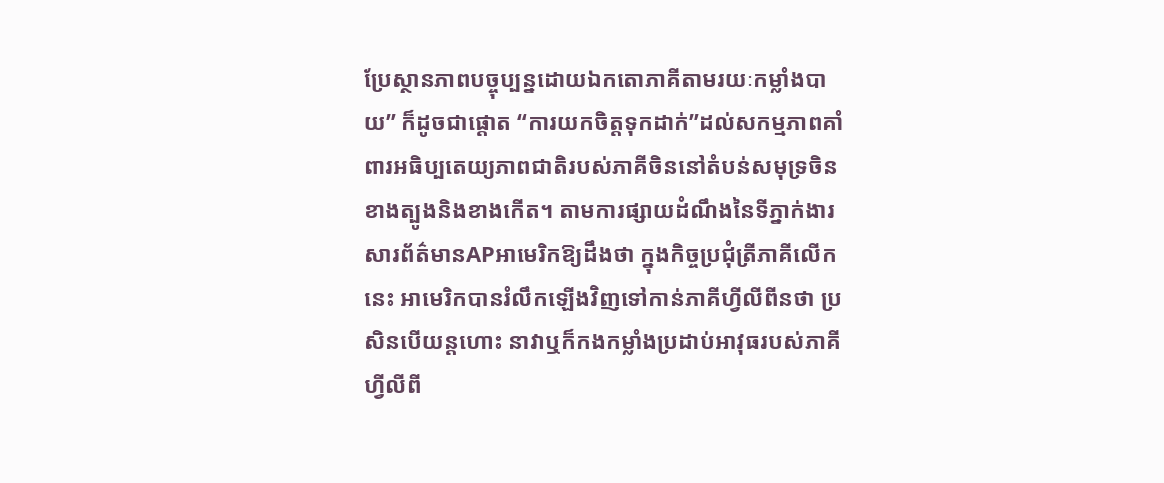ប្រែស្ថានភាពបច្ចុប្បន្នដោយឯកតោភាគីតាមរយៈកម្លាំងបាយ” ក៏ដូចជាផ្តោត “ការយកចិត្តទុកដាក់”ដល់សកម្មភាពគាំពារអធិប្បតេយ្យភាពជាតិរបស់ភាគីចិននៅតំបន់សមុទ្រចិនខាងត្បូងនិងខាងកើត។ តាមការផ្សាយដំណឹងនៃទីភ្នាក់ងារសារព័ត៌មានAPអាមេរិកឱ្យដឹងថា ក្នុងកិច្ចប្រជុំត្រីភាគីលើកនេះ អាមេរិកបានរំលឹកឡើងវិញទៅកាន់ភាគីហ្វីលីពីនថា ប្រសិនបើយន្តហោះ នាវាឬក៏កងកម្លាំងប្រដាប់អាវុធរបស់ភាគីហ្វីលីពី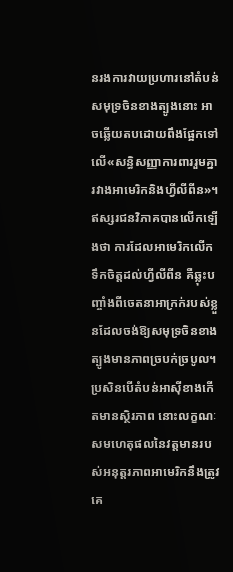នរងការវាយប្រហារនៅតំបន់សមុទ្រចិនខាងត្បូងនោះ អាចឆ្លើយតបដោយពឹងផ្អែកទៅលើ«សន្ធិសញ្ញាការពាររួមគ្នារវាងអាមេរិកនិងហ្វីលីពីន»។
ឥស្សរជនវិភាគបានលើកឡើងថា ការដែលអាមេរិកលើកទឹកចិត្តដល់ហ្វីលីពីន គឺឆ្លុះបញ្ចាំងពីចេតនាអាក្រក់របស់ខ្លួនដែលចង់ឱ្យសមុទ្រចិនខាងត្បូងមានភាពច្របក់ច្របូល។ប្រសិនបើតំបន់អាស៊ីខាងកើតមានស្ថិរភាព នោះលក្ខណៈសមហេតុផលនៃវត្តមានរបស់អនុត្តរភាពអាមេរិកនឹងត្រូវគេ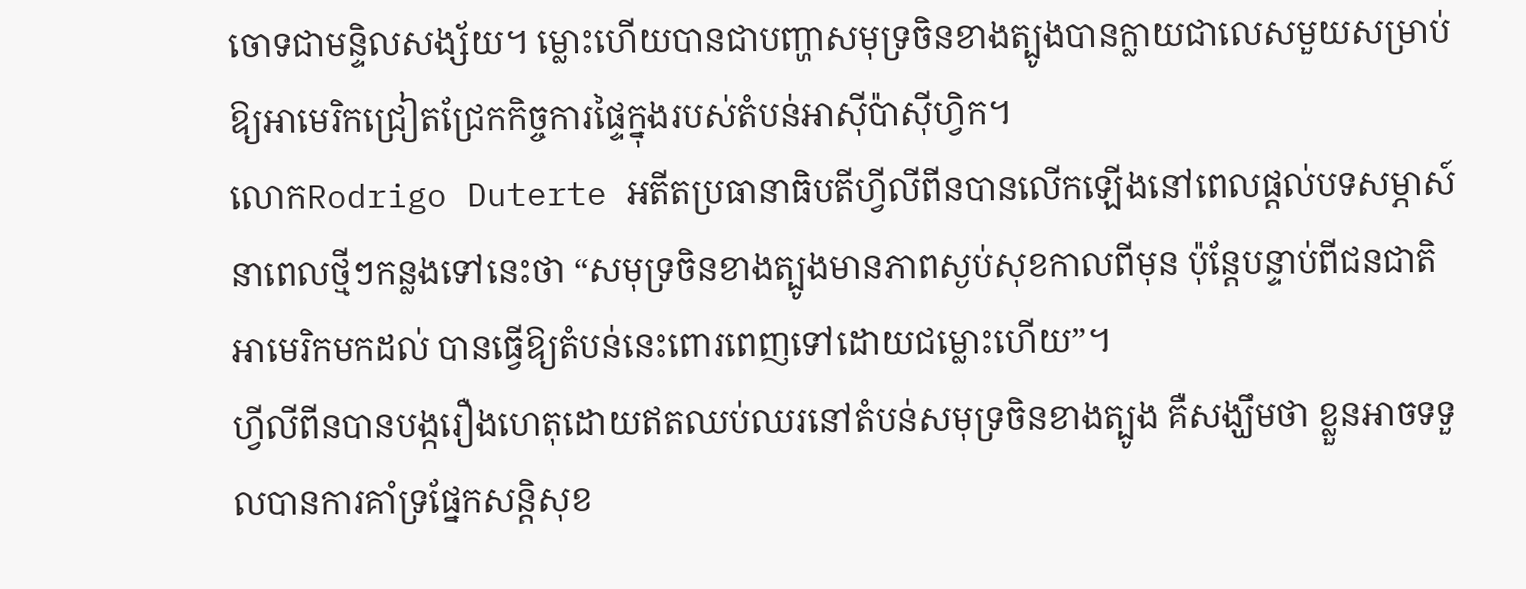ចោទជាមន្ទិលសង្ស័យ។ ម្លោះហើយបានជាបញ្ហាសមុទ្រចិនខាងត្បូងបានក្លាយជាលេសមួយសម្រាប់ឱ្យអាមេរិកជ្រៀតជ្រែកកិច្ចការផ្ទៃក្នុងរបស់តំបន់អាស៊ីប៉ាស៊ីហ្វិក។
លោកRodrigo Duterte អតីតប្រធានាធិបតីហ្វីលីពីនបានលើកឡើងនៅពេលផ្តល់បទសម្ភាស៍នាពេលថ្មីៗកន្លងទៅនេះថា “សមុទ្រចិនខាងត្បូងមានភាពស្ងប់សុខកាលពីមុន ប៉ុន្តែបន្ទាប់ពីជនជាតិអាមេរិកមកដល់ បានធ្វើឱ្យតំបន់នេះពោរពេញទៅដោយជម្លោះហើយ”។
ហ្វីលីពីនបានបង្ករឿងហេតុដោយឥតឈប់ឈរនៅតំបន់សមុទ្រចិនខាងត្បូង គឺសង្ឃឹមថា ខ្លួនអាចទទួលបានការគាំទ្រផ្នែកសន្តិសុខ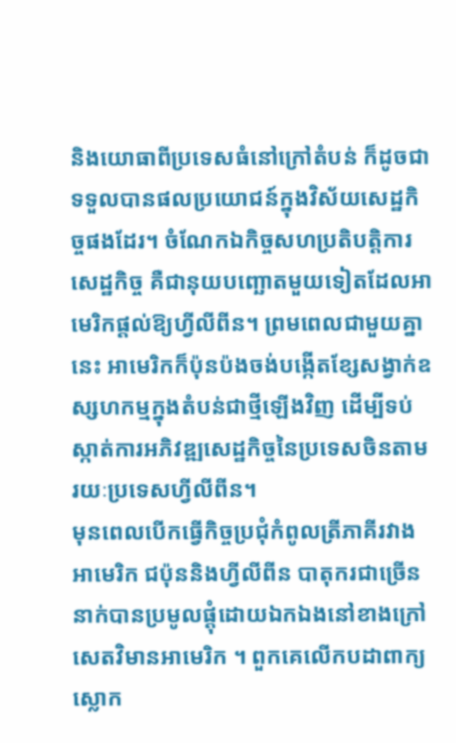និងយោធាពីប្រទេសធំនៅក្រៅតំបន់ ក៏ដូចជាទទួលបានផលប្រយោជន៍ក្នុងវិស័យសេដ្ឋកិច្ចផងដែរ។ ចំណែកឯកិច្ចសហប្រតិបត្តិការសេដ្ឋកិច្ច គឺជានុយបញ្ឆោតមួយទៀតដែលអាមេរិកផ្តល់ឱ្យហ្វីលីពីន។ ព្រមពេលជាមួយគ្នានេះ អាមេរិកក៏ប៉ុនប៉ងចង់បង្កើតខ្សែសង្វាក់ឧស្សហកម្មក្នុងតំបន់ជាថ្មីឡើងវិញ ដើម្បីទប់ស្កាត់ការអភិវឌ្ឍសេដ្ឋកិច្ចនៃប្រទេសចិនតាមរយៈប្រទេសហ្វីលីពីន។
មុនពេលបើកធ្វើកិច្ចប្រជុំកំពូលត្រីភាគីរវាងអាមេរិក ជប៉ុននិងហ្វីលីពីន បាតុករជាច្រើននាក់បានប្រមូលផ្តុំដោយឯកឯងនៅខាងក្រៅសេតវិមានអាមេរិក ។ ពួកគេលើកបដាពាក្យស្លោក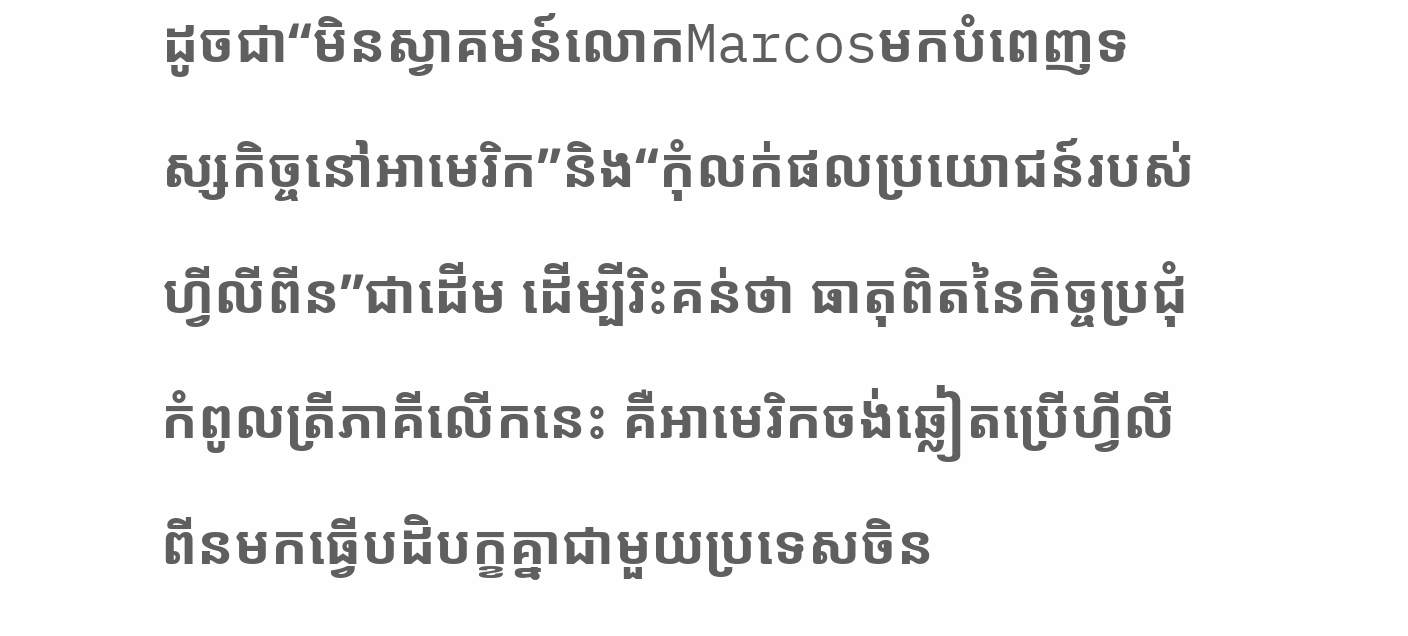ដូចជា“មិនស្វាគមន៍លោកMarcosមកបំពេញទស្សកិច្ចនៅអាមេរិក”និង“កុំលក់ផលប្រយោជន៍របស់ហ្វីលីពីន”ជាដើម ដើម្បីរិះគន់ថា ធាតុពិតនៃកិច្ចប្រជុំកំពូលត្រីភាគីលើកនេះ គឺអាមេរិកចង់ឆ្លៀតប្រើហ្វីលីពីនមកធ្វើបដិបក្ខគ្នាជាមួយប្រទេសចិន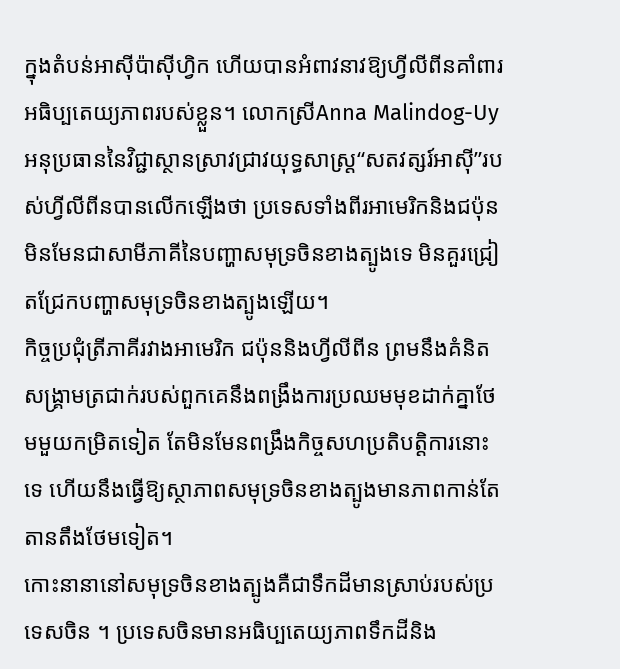ក្នុងតំបន់អាស៊ីប៉ាស៊ីហ្វិក ហើយបានអំពាវនាវឱ្យហ្វីលីពីនគាំពារអធិប្បតេយ្យភាពរបស់ខ្លួន។ លោកស្រីAnna Malindog-Uy អនុប្រធាននៃវិជ្ជាស្ថានស្រាវជ្រាវយុទ្ធសាស្ត្រ“សតវត្សរ៍អាស៊ី”របស់ហ្វីលីពីនបានលើកឡើងថា ប្រទេសទាំងពីរអាមេរិកនិងជប៉ុនមិនមែនជាសាមីភាគីនៃបញ្ហាសមុទ្រចិនខាងត្បូងទេ មិនគួរជ្រៀតជ្រែកបញ្ហាសមុទ្រចិនខាងត្បូងឡើយ។
កិច្ចប្រជុំត្រីភាគីរវាងអាមេរិក ជប៉ុននិងហ្វីលីពីន ព្រមនឹងគំនិតសង្រ្គាមត្រជាក់របស់ពួកគេនឹងពង្រឹងការប្រឈមមុខដាក់គ្នាថែមមួយកម្រិតទៀត តែមិនមែនពង្រឹងកិច្ចសហប្រតិបត្តិការនោះទេ ហើយនឹងធ្វើឱ្យស្ថាភាពសមុទ្រចិនខាងត្បូងមានភាពកាន់តែតានតឹងថែមទៀត។
កោះនានានៅសមុទ្រចិនខាងត្បូងគឺជាទឹកដីមានស្រាប់របស់ប្រទេសចិន ។ ប្រទេសចិនមានអធិប្បតេយ្យភាពទឹកដីនិង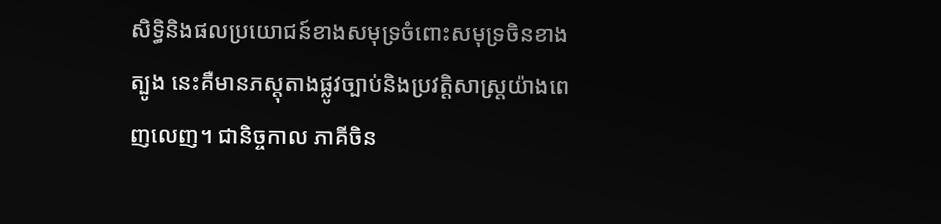សិទ្ធិនិងផលប្រយោជន៍ខាងសមុទ្រចំពោះសមុទ្រចិនខាងត្បូង នេះគឺមានភស្តុតាងផ្លូវច្បាប់និងប្រវត្តិសាស្ត្រយ៉ាងពេញលេញ។ ជានិច្ចកាល ភាគីចិន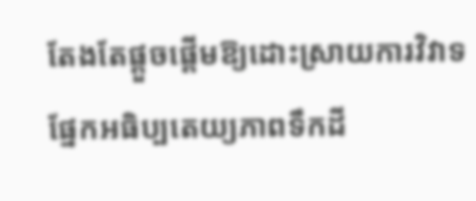តែងតែផ្តួចផ្តើមឱ្យដោះស្រាយការវិវាទផ្នែកអធិប្បតេយ្យភាពទឹកដី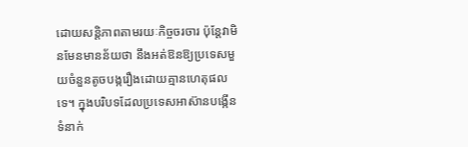ដោយសន្តិភាពតាមរយៈកិច្ចចរចារ ប៉ុន្តែវាមិនមែនមានន័យថា នឹងអត់ឱនឱ្យប្រទេសមួយចំនួនតូចបង្ករឿងដោយគ្មានហេតុផលទេ។ ក្នុងបរិបទដែលប្រទេសអាស៊ានបង្កើនទំនាក់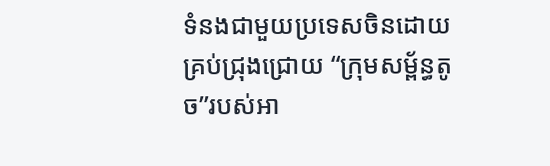ទំនងជាមួយប្រទេសចិនដោយគ្រប់ជ្រុងជ្រោយ “ក្រុមសម័្ពន្ធតូច”របស់អា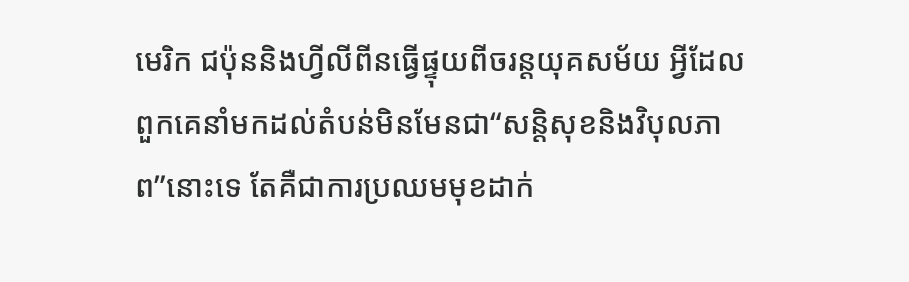មេរិក ជប៉ុននិងហ្វីលីពីនធ្វើផ្ទុយពីចរន្តយុគសម័យ អ្វីដែលពួកគេនាំមកដល់តំបន់មិនមែនជា“សន្តិសុខនិងវិបុលភាព”នោះទេ តែគឺជាការប្រឈមមុខដាក់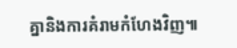គ្នានិងការគំរាមកំហែងវិញ៕